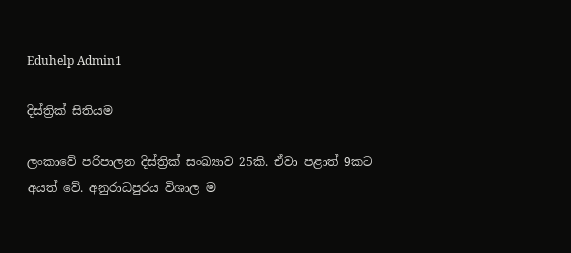Eduhelp Admin1

දිස්ත්‍රික් සිතියම

ලංකාවේ පරිපාලන දිස්ත්‍රික් සංඛ්‍යාව 25කි. ඒවා පළාත් 9කට අයත් වේ. අනුරාධපුරය විශාල ම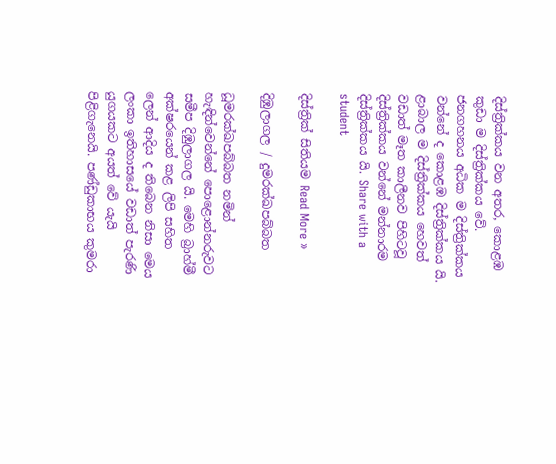දිස්ත්‍රික්කය වන අතර, කොළඹ කුඩා ම දිස්ත්‍රික්කය වේ. ජනගහනය අධික ම දිස්ත්‍රික්කය වන්නේ ද කොළඹ දිස්ත්‍රික්කය යි. ළාබාල ම දිස්ත්‍රික්කය හෙවත් වඩාත් මෑත කාලීනව පිහිටවූ දිස්ත්‍රික්කය වන්නේ මන්නාරම දිස්ත්‍රික්කය යි. Share with a student

දිස්ත්‍රික් සිතියම Read More »

දිඹුලාගල / දුමරක්ඛපබ්බත

ධූමරක්ඛපබ්බත නමින් හැඳින්වෙන්නේ පොළොන්නරුවට සමීප දිඹුලාගල යි. මෙහි බ්‍රාහ්මී අක්ෂරයෙන් කළ ලිපි සහිත ලෙන් ආදිය ද තිබෙන නිසා මෙය ලංකා ඉතිහාසයේ වඩාත් පැරණි යුගයකට අයත් වේ යැයි පිළිගැනෙයි. පණ්ඩුකාභය කුමරා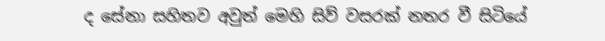ද සේනා සහිතව අවුත් මෙහි සිව් වසරක් නතර වී සිටියේ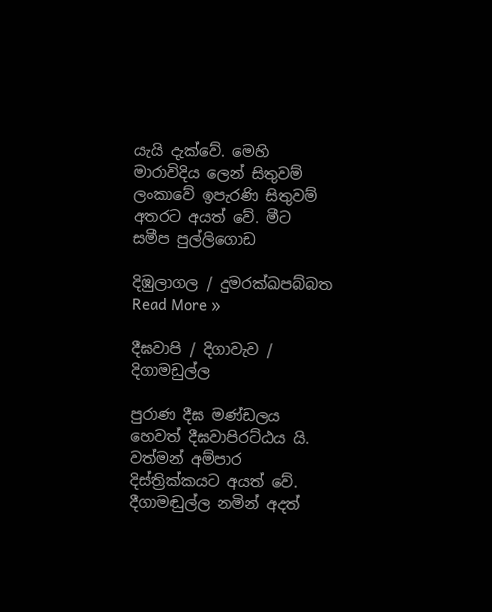යැයි දැක්වේ. මෙහි මාරාවිදිය ලෙන් සිතුවම් ලංකාවේ ඉපැරණි සිතුවම් අතරට අයත් වේ. මීට සමීප පුල්ලිගොඩ

දිඹුලාගල / දුමරක්ඛපබ්බත Read More »

දීඝවාපි / දිගාවැව / දිගාමඩුල්ල

පුරාණ දීඝ මණ්ඩලය හෙවත් දීඝවාපිරට්ඨය යි. වත්මන් අම්පාර දිස්ත්‍රික්කයට අයත් වේ. දීගාමඬුල්ල නමින් අදත්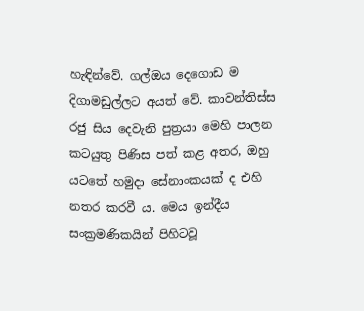හැඳින්වේ. ගල්ඔය දෙගොඩ ම දිගාමඩුල්ලට අයත් වේ. කාවන්තිස්ස රජු සිය දෙවැනි පුත්‍රයා මෙහි පාලන කටයුතු පිණිස පත් කළ අතර, ඔහු යටතේ හමුදා සේනාංකයක් ද එහි නතර කරවී ය. මෙය ඉන්දීය සංක්‍රමණිකයින් පිහිටවූ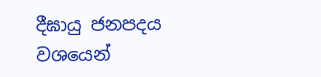දීඝායු ජනපදය වශයෙන්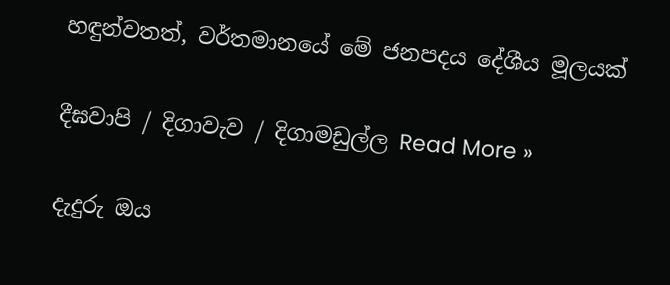හඳුන්වතත්, වර්තමානයේ මේ ජනපදය දේශීය මූලයක්

දීඝවාපි / දිගාවැව / දිගාමඩුල්ල Read More »

දැදුරු ඔය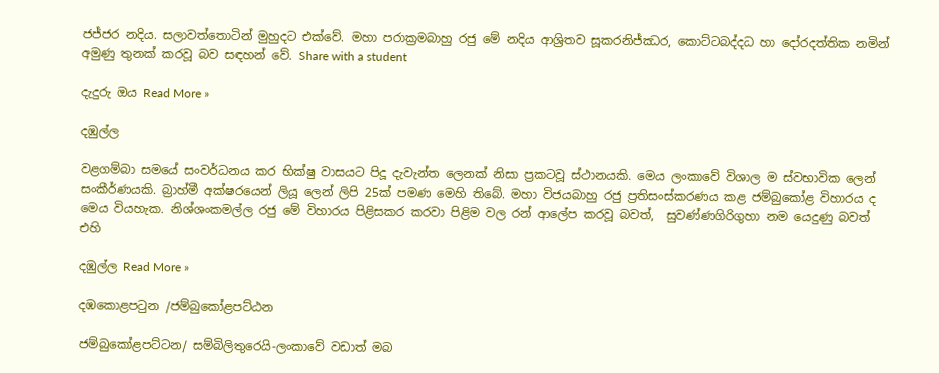ජජ්ජර නදිය. සලාවත්තොටින් මුහුදට එක්වේ. මහා පරාක්‍රමබාහු රජු මේ නදිය ආශ්‍රිතව සූකරනිජ්ඣර, කොට්ටබද්දධ හා දෝරදත්තික නමින් අමුණු තුනක් කරවූ බව සඳහන් වේ. Share with a student

දැදුරු ඔය Read More »

දඹුල්ල

වළගම්බා සමයේ සංවර්ධනය කර භික්ෂු වාසයට පිදූ දැවැන්ත ලෙනක් නිසා ප්‍රකටවූ ස්ථානයකි. මෙය ලංකාවේ විශාල ම ස්වභාවික ලෙන් සංකීර්ණයකි. බ්‍රාහ්මී අක්ෂරයෙන් ලියූ ලෙන් ලිපි 25ක් පමණ මෙහි තිබේ. මහා විජයබාහු රජු ප්‍රතිසංස්කරණය කළ ජම්බුකෝළ විහාරය ද මෙය වියහැක. නිශ්ශංකමල්ල රජු මේ විහාරය පිළිසකර කරවා පිළිම වල රන් ආලේප කරවූ බවත්,  සුවණ්ණගිරිගුහා නම යෙදුණු බවත් එහි

දඹුල්ල Read More »

දඹකොළපටුන /ජම්බුකෝළපට්ඨන

ජම්බුකෝළපට්ටන/ සම්බිලිතුරෙයි-ලංකාවේ වඩාත් මබ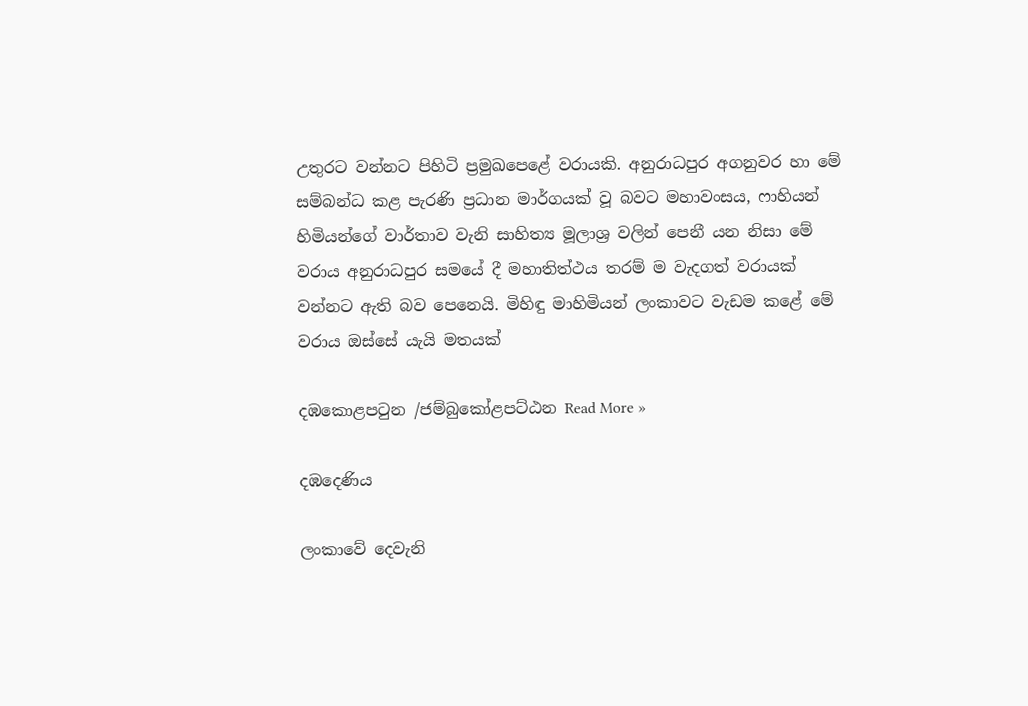උතුරට වන්නට පිහිටි ප්‍රමුඛපෙළේ වරායකි. අනුරාධපුර අගනුවර හා මේ සම්බන්ධ කළ පැරණි ප්‍රධාන මාර්ගයක් වූ බවට මහාවංසය, ෆාහියන් හිමියන්ගේ වාර්තාව වැනි සාහිත්‍ය මූලාශ්‍ර වලින් පෙනී යන නිසා මේ වරාය අනුරාධපුර සමයේ දී මහාතිත්ථය තරම් ම වැදගත් වරායක් වන්නට ඇති බව පෙනෙයි. මිහිඳු මාහිමියන් ලංකාවට වැඩම කළේ මේ වරාය ඔස්සේ යැයි මතයක්

දඹකොළපටුන /ජම්බුකෝළපට්ඨන Read More »

දඹදෙණිය

ලංකාවේ දෙවැනි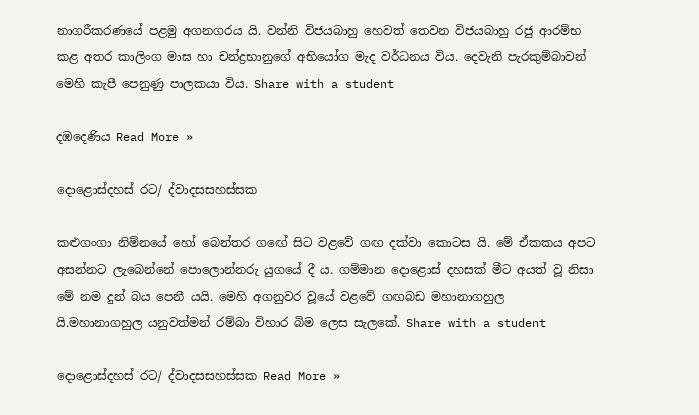නාගරීකරණයේ පළමු අගනගරය යි. වන්නි විජයබාහු හෙවත් තෙවන විජයබාහු රජු ආරම්භ කළ අතර කාලිංග මාඝ හා චන්ද්‍රභානුගේ අභියෝග මැද වර්ධනය විය. දෙවැනි පැරකුම්බාවන් මෙහි කැපී පෙනුණු පාලකයා විය. Share with a student

දඹදෙණිය Read More »

දොළොස්දහස් රට/ ද්වාදසසහස්සක

කළුගංගා නිම්නයේ හෝ බෙන්තර ගඟේ සිට වළවේ ගඟ දක්වා කොටස යි. මේ ඒකකය අපට අසන්නට ලැබෙන්නේ පොලොන්නරු යුගයේ දී ය. ගම්මාන දොළොස් දහසක් මීට අයත් වූ නිසා මේ නම දුන් බය පෙනී යයි. මෙහි අගනුවර වූයේ වළවේ ගඟබඩ මහානාගහුල යි.මහානාගහුල යනුවත්මන් රම්බා විහාර බිම ලෙස සැලකේ. Share with a student

දොළොස්දහස් රට/ ද්වාදසසහස්සක Read More »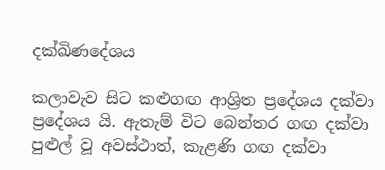දක්ඛිණදේශය

කලාවැව සිට කළුගඟ ආශ්‍රිත ප්‍රදේශය දක්වා ප්‍රදේශය යි. ඇතැම් විට බෙන්තර ගඟ දක්වා පුළුල් වූ අවස්ථාත්, කැළණි ගඟ දක්වා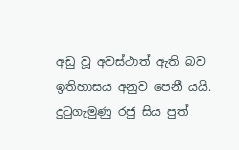අඩු වූ අවස්ථාත් ඇති බව ඉතිහාසය අනුව පෙනී යයි. දුටුගැමුණු රජු සිය පුත්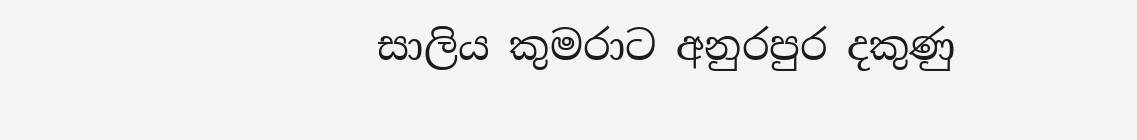සාලිය කුමරාට අනුරපුර දකුණු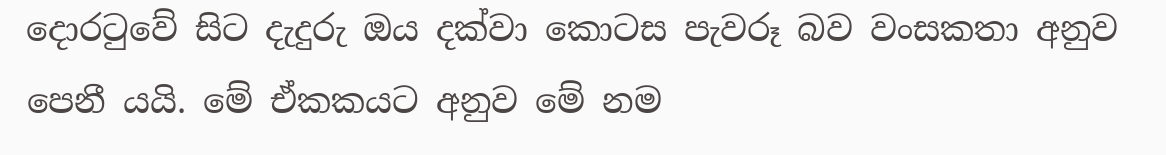දොරටුවේ සිට දැදුරු ඔය දක්වා කොටස පැවරූ බව වංසකතා අනුව පෙනී යයි. මේ ඒකකයට අනුව මේ නම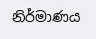නිර්මාණය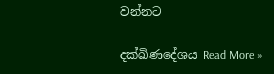වන්නට

දක්ඛිණදේශය Read More »